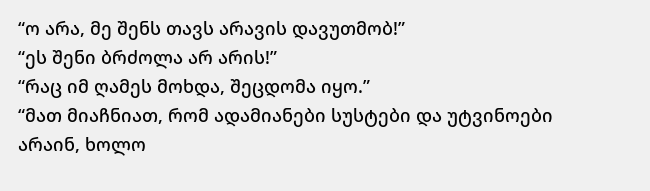“ო არა, მე შენს თავს არავის დავუთმობ!”
“ეს შენი ბრძოლა არ არის!”
“რაც იმ ღამეს მოხდა, შეცდომა იყო.”
“მათ მიაჩნიათ, რომ ადამიანები სუსტები და უტვინოები არაინ, ხოლო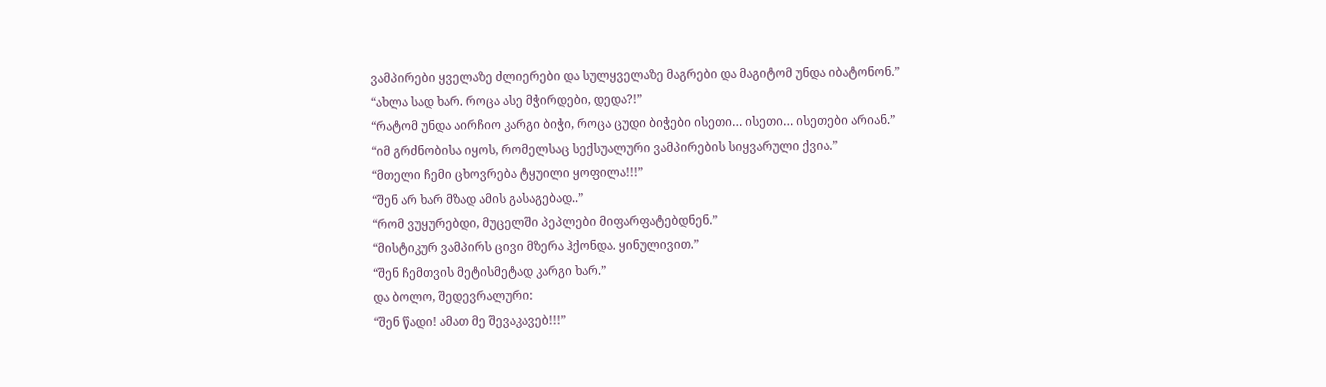ვამპირები ყველაზე ძლიერები და სულყველაზე მაგრები და მაგიტომ უნდა იბატონონ.”
“ახლა სად ხარ. როცა ასე მჭირდები, დედა?!”
“რატომ უნდა აირჩიო კარგი ბიჭი, როცა ცუდი ბიჭები ისეთი… ისეთი… ისეთები არიან.”
“იმ გრძნობისა იყოს, რომელსაც სექსუალური ვამპირების სიყვარული ქვია.”
“მთელი ჩემი ცხოვრება ტყუილი ყოფილა!!!”
“შენ არ ხარ მზად ამის გასაგებად..”
“რომ ვუყურებდი, მუცელში პეპლები მიფარფატებდნენ.”
“მისტიკურ ვამპირს ცივი მზერა ჰქონდა. ყინულივით.”
“შენ ჩემთვის მეტისმეტად კარგი ხარ.”
და ბოლო, შედევრალური:
“შენ წადი! ამათ მე შევაკავებ!!!”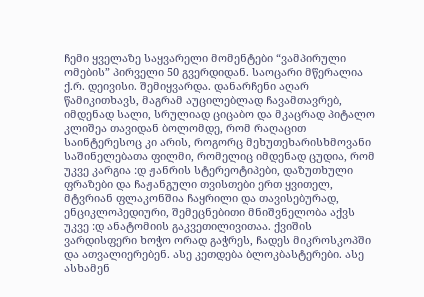ჩემი ყველაზე საყვარელი მომენტები “ვამპირული ომების” პირველი 50 გვერდიდან. საოცარი მწერალია ქ.რ. დეივისი. შემიყვარდა. დანარჩენი აღარ წამიკითხავს, მაგრამ აუცილებლად ჩავამთავრებ, იმდენად სალი, სრულიად ციცაბო და მკაცრად პიტალო კლიშეა თავიდან ბოლომდე, რომ რაღაცით საინტერესოც კი არის, როგორც მეხუთეხარისხმოვანი საშინელებათა ფილმი, რომელიც იმდენად ცუდია, რომ უკვე კარგია :დ ჟანრის სტერეოტიპები, დაზუთხული ფრაზები და ჩაჟანგული თვისთები ერთ ყვითელ, მტვრიან ფლაკონშია ჩაყრილი და თავისებურად, ენციკლოპედიური, შემეცნებითი მნიშვნელობა აქვს უკვე :დ ანატომიის გაკვეთილივითაა. ქვიშის ვარდისფერი ხოჭო ორად გაჭრეს, ჩადეს მიკროსკოპში და ათვალიერებენ. ასე კეთდება ბლოკბასტერები. ასე ასხამენ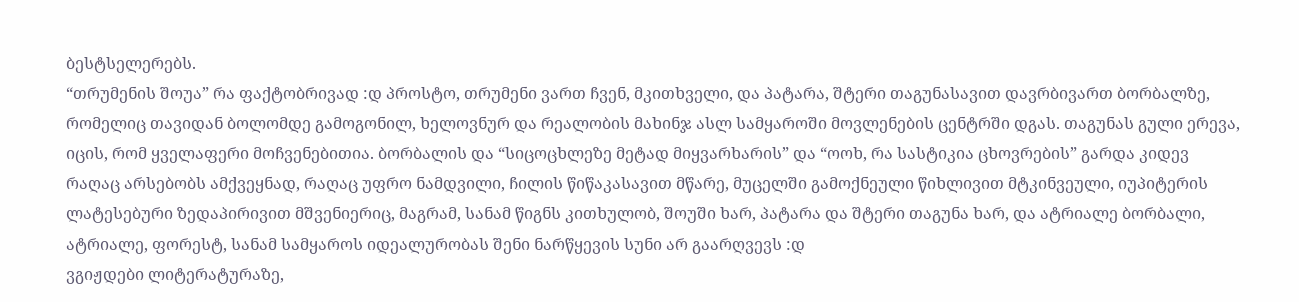ბესტსელერებს.
“თრუმენის შოუა” რა ფაქტობრივად :დ პროსტო, თრუმენი ვართ ჩვენ, მკითხველი, და პატარა, შტერი თაგუნასავით დავრბივართ ბორბალზე, რომელიც თავიდან ბოლომდე გამოგონილ, ხელოვნურ და რეალობის მახინჯ ასლ სამყაროში მოვლენების ცენტრში დგას. თაგუნას გული ერევა, იცის, რომ ყველაფერი მოჩვენებითია. ბორბალის და “სიცოცხლეზე მეტად მიყვარხარის” და “ოოხ, რა სასტიკია ცხოვრების” გარდა კიდევ რაღაც არსებობს ამქვეყნად, რაღაც უფრო ნამდვილი, ჩილის წიწაკასავით მწარე, მუცელში გამოქნეული წიხლივით მტკინვეული, იუპიტერის ლატესებური ზედაპირივით მშვენიერიც, მაგრამ, სანამ წიგნს კითხულობ, შოუში ხარ, პატარა და შტერი თაგუნა ხარ, და ატრიალე ბორბალი, ატრიალე, ფორესტ, სანამ სამყაროს იდეალურობას შენი ნარწყევის სუნი არ გაარღვევს :დ
ვგიჟდები ლიტერატურაზე,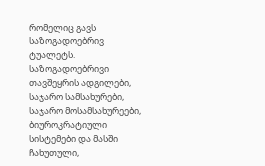რომელიც გავს საზოგადოებრივ ტუალეტს. საზოგადოებრივი თავშეყრის ადგილები, საჯარო სამსახურები, საჯარო მოსამსახურეები, ბიუროკრატიული სისტემები და მასში ჩახუთული,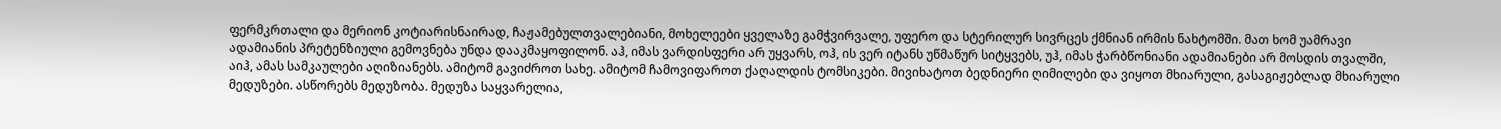ფერმკრთალი და მერიონ კოტიარისნაირად, ჩაჟამებულთვალებიანი, მოხელეები ყველაზე გამჭვირვალე, უფერო და სტერილურ სივრცეს ქმნიან ირმის ნახტომში. მათ ხომ უამრავი ადამიანის პრეტენზიული გემოვნება უნდა დააკმაყოფილონ. აჰ, იმას ვარდისფერი არ უყვარს, ოჰ, ის ვერ იტანს უწმაწურ სიტყვებს, უჰ, იმას ჭარბწონიანი ადამიანები არ მოსდის თვალში, აიჰ, ამას სამკაულები აღიზიანებს. ამიტომ გავიძროთ სახე. ამიტომ ჩამოვიფაროთ ქაღალდის ტომსიკები. მივიხატოთ ბედნიერი ღიმილები და ვიყოთ მხიარული, გასაგიჟებლად მხიარული მედუზები. ასწორებს მედუზობა. მედუზა საყვარელია,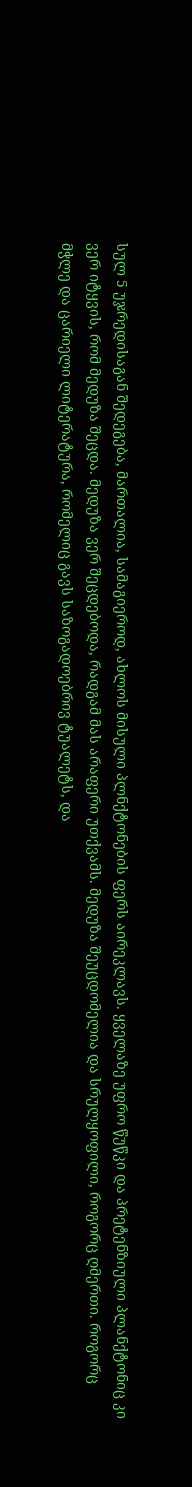სულ 5 უჯრედისაგან შედეგება, მართალია, სამაგიეროდ, ახლოს მისული პლნქტონების ფერს აირეკლავს. ყველაზე უფრო წუწკი და პრეტენზიული პლანქტონიც კი ვერ იტყვის, რომ მედუზა შეცდა. მედუზა ვერ შეცდებოდა, რადგამ მას არაფერი უთქვამს. მედუზა შეუცდომელია და სრულყოფილი, როგორც ღმერთი. როგორც მჭლე და ცარიელი ლიტერატურა, რომელიც გავს საზოგადოებრივ ტუალეტს, და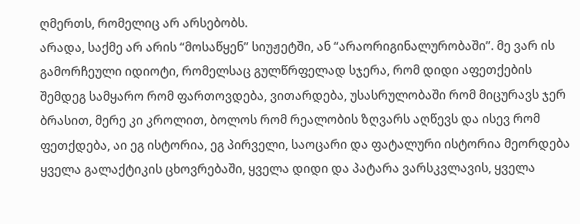ღმერთს, რომელიც არ არსებობს.
არადა, საქმე არ არის “მოსაწყენ” სიუჟეტში, ან “არაორიგინალურობაში”. მე ვარ ის გამორჩეული იდიოტი, რომელსაც გულწრფელად სჯერა, რომ დიდი აფეთქების შემდეგ სამყარო რომ ფართოვდება, ვითარდება, უსასრულობაში რომ მიცურავს ჯერ ბრასით, მერე კი კროლით, ბოლოს რომ რეალობის ზღვარს აღწევს და ისევ რომ ფეთქდება, აი ეგ ისტორია, ეგ პირველი, საოცარი და ფატალური ისტორია მეორდება ყველა გალაქტიკის ცხოვრებაში, ყველა დიდი და პატარა ვარსკვლავის, ყველა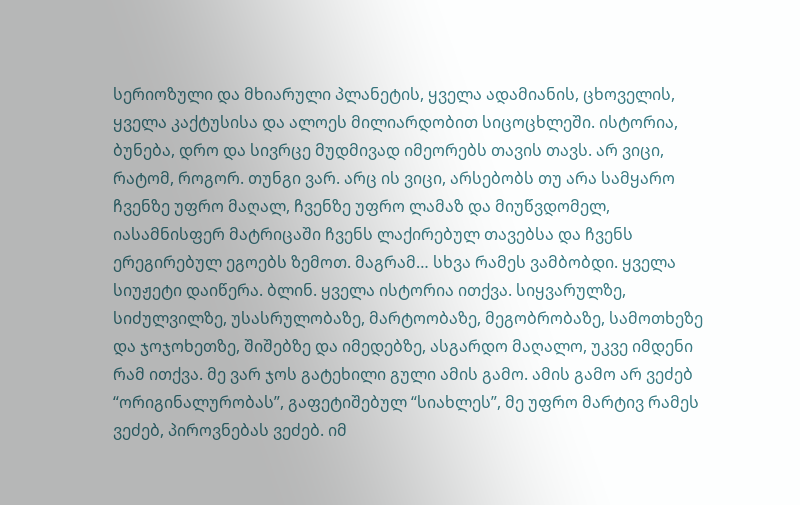სერიოზული და მხიარული პლანეტის, ყველა ადამიანის, ცხოველის, ყველა კაქტუსისა და ალოეს მილიარდობით სიცოცხლეში. ისტორია, ბუნება, დრო და სივრცე მუდმივად იმეორებს თავის თავს. არ ვიცი, რატომ, როგორ. თუნგი ვარ. არც ის ვიცი, არსებობს თუ არა სამყარო ჩვენზე უფრო მაღალ, ჩვენზე უფრო ლამაზ და მიუწვდომელ, იასამნისფერ მატრიცაში ჩვენს ლაქირებულ თავებსა და ჩვენს ერეგირებულ ეგოებს ზემოთ. მაგრამ… სხვა რამეს ვამბობდი. ყველა სიუჟეტი დაიწერა. ბლინ. ყველა ისტორია ითქვა. სიყვარულზე, სიძულვილზე, უსასრულობაზე, მარტოობაზე, მეგობრობაზე, სამოთხეზე და ჯოჯოხეთზე, შიშებზე და იმედებზე, ასგარდო მაღალო, უკვე იმდენი რამ ითქვა. მე ვარ ჯოს გატეხილი გული ამის გამო. ამის გამო არ ვეძებ “ორიგინალურობას”, გაფეტიშებულ “სიახლეს”, მე უფრო მარტივ რამეს ვეძებ, პიროვნებას ვეძებ. იმ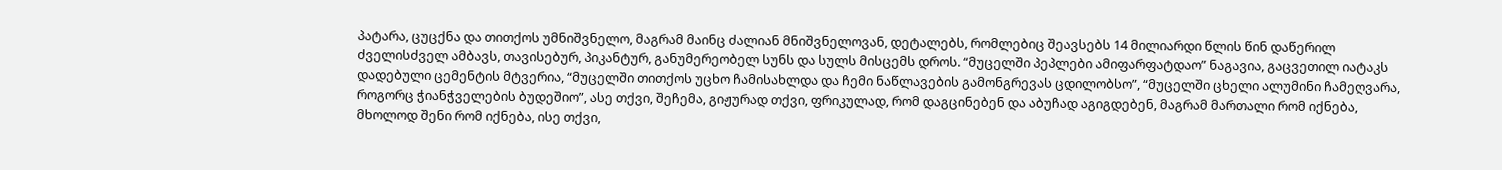პატარა, ცუცქნა და თითქოს უმნიშვნელო, მაგრამ მაინც ძალიან მნიშვნელოვან, დეტალებს, რომლებიც შეავსებს 14 მილიარდი წლის წინ დაწერილ ძველისძველ ამბავს, თავისებურ, პიკანტურ, განუმერეობელ სუნს და სულს მისცემს დროს. “მუცელში პეპლები ამიფარფატდაო” ნაგავია, გაცვეთილ იატაკს დადებული ცემენტის მტვერია, “მუცელში თითქოს უცხო ჩამისახლდა და ჩემი ნაწლავების გამონგრევას ცდილობსო”, “მუცელში ცხელი ალუმინი ჩამეღვარა, როგორც ჭიანჭველების ბუდეშიო”, ასე თქვი, შეჩემა, გიჟურად თქვი, ფრიკულად, რომ დაგცინებენ და აბუჩად აგიგდებენ, მაგრამ მართალი რომ იქნება, მხოლოდ შენი რომ იქნება, ისე თქვი,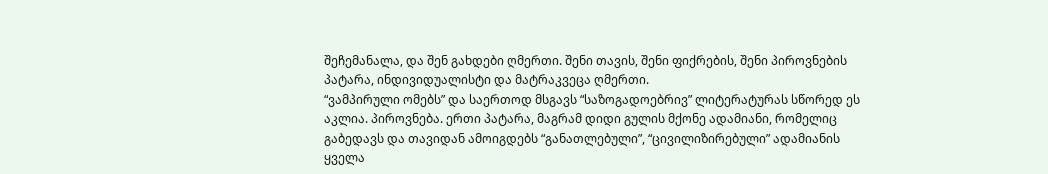შეჩემანალა, და შენ გახდები ღმერთი. შენი თავის, შენი ფიქრების, შენი პიროვნების პატარა, ინდივიდუალისტი და მატრაკვეცა ღმერთი.
“ვამპირული ომებს” და საერთოდ მსგავს “საზოგადოებრივ” ლიტერატურას სწორედ ეს აკლია. პიროვნება. ერთი პატარა, მაგრამ დიდი გულის მქონე ადამიანი, რომელიც გაბედავს და თავიდან ამოიგდებს “განათლებული”, “ცივილიზირებული” ადამიანის ყველა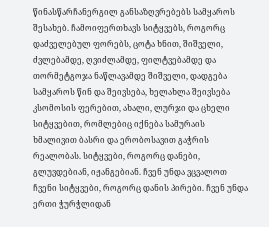წინასწარჩანერგილ განსაზღვრებებს სამყაროს შესახებ. ჩამოიფერთხავს სიტყვებს, როგორც დაძველებულ ფორებს, ცოტა ხნით, შიშველი, ძვლებამდე, ღვიძლამდე, ფილტვებამდე და თორმეტგოჯა ნაწლავამდე შიშველი, დადგება სამყაროს წინ და შეივსება, ხელახლა შეივსება კსომოსის ფერებით, ახალი, ლურჯი და ცხელი სიტყვებით, რომლებიც იქნება სამურაის ხმალივით ბასრი და ერობოსავით გაჭრის რეალობას. სიტყვები, როგორც დანები, გლუვდებიან, იჟანგებიან. ჩვენ უნდა ვცვალოთ ჩვენი სიტყვები, როგორც დანის პირები. ჩვენ უნდა ერთი ჭურჭლიდან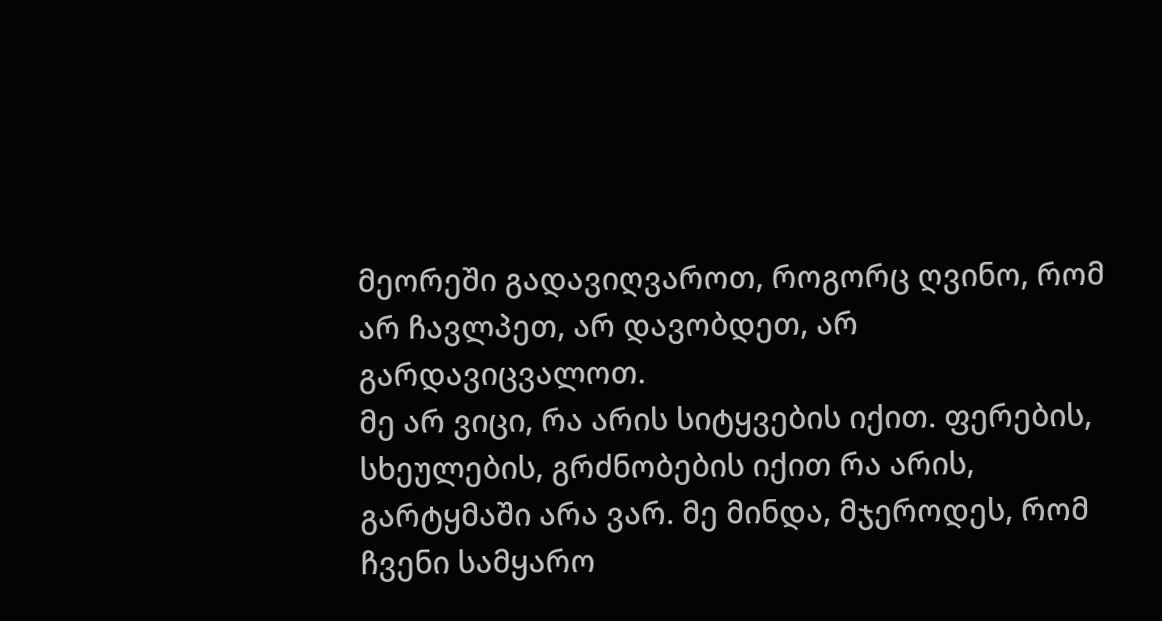მეორეში გადავიღვაროთ, როგორც ღვინო, რომ არ ჩავლპეთ, არ დავობდეთ, არ გარდავიცვალოთ.
მე არ ვიცი, რა არის სიტყვების იქით. ფერების, სხეულების, გრძნობების იქით რა არის, გარტყმაში არა ვარ. მე მინდა, მჯეროდეს, რომ ჩვენი სამყარო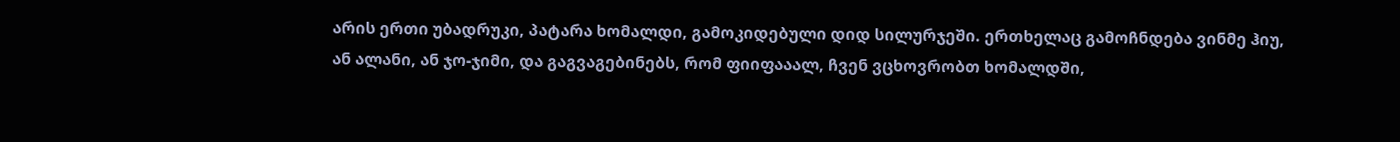არის ერთი უბადრუკი, პატარა ხომალდი, გამოკიდებული დიდ სილურჯეში. ერთხელაც გამოჩნდება ვინმე ჰიუ, ან ალანი, ან ჯო-ჯიმი, და გაგვაგებინებს, რომ ფიიფააალ, ჩვენ ვცხოვრობთ ხომალდში,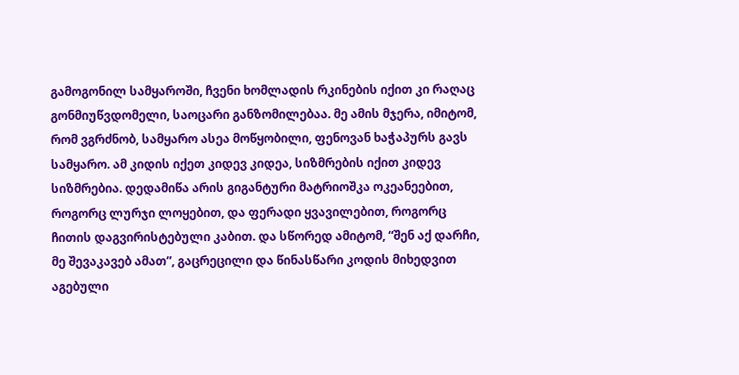გამოგონილ სამყაროში, ჩვენი ხომლადის რკინების იქით კი რაღაც გონმიუწვდომელი, საოცარი განზომილებაა. მე ამის მჯერა, იმიტომ, რომ ვგრძნობ, სამყარო ასეა მოწყობილი, ფენოვან ხაჭაპურს გავს სამყარო. ამ კიდის იქეთ კიდევ კიდეა, სიზმრების იქით კიდევ სიზმრებია. დედამიწა არის გიგანტური მატრიოშკა ოკეანეებით, როგორც ლურჯი ლოყებით, და ფერადი ყვავილებით, როგორც ჩითის დაგვირისტებული კაბით. და სწორედ ამიტომ, “შენ აქ დარჩი, მე შევაკავებ ამათ”, გაცრეცილი და წინასწარი კოდის მიხედვით აგებული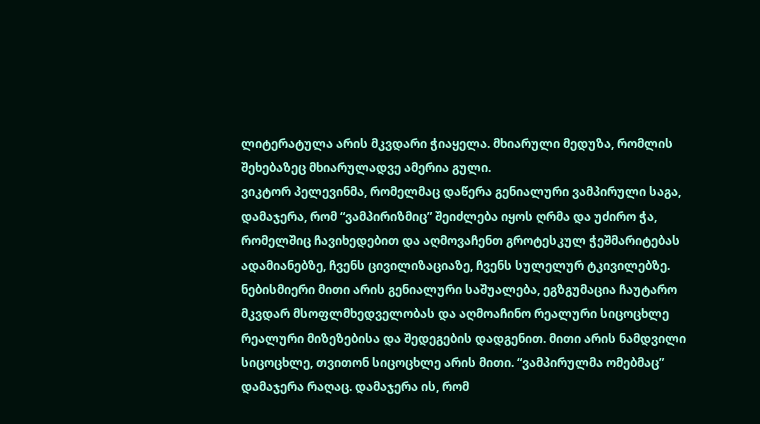ლიტერატულა არის მკვდარი ჭიაყელა. მხიარული მედუზა, რომლის შეხებაზეც მხიარულადვე ამერია გული.
ვიკტორ პელევინმა, რომელმაც დაწერა გენიალური ვამპირული საგა, დამაჯერა, რომ “ვამპირიზმიც” შეიძლება იყოს ღრმა და უძირო ჭა, რომელშიც ჩავიხედებით და აღმოვაჩენთ გროტესკულ ჭეშმარიტებას ადამიანებზე, ჩვენს ცივილიზაციაზე, ჩვენს სულელურ ტკივილებზე. ნებისმიერი მითი არის გენიალური საშუალება, ეგზგუმაცია ჩაუტარო მკვდარ მსოფლმხედველობას და აღმოაჩინო რეალური სიცოცხლე რეალური მიზეზებისა და შედეგების დადგენით. მითი არის ნამდვილი სიცოცხლე, თვითონ სიცოცხლე არის მითი. “ვამპირულმა ომებმაც” დამაჯერა რაღაც. დამაჯერა ის, რომ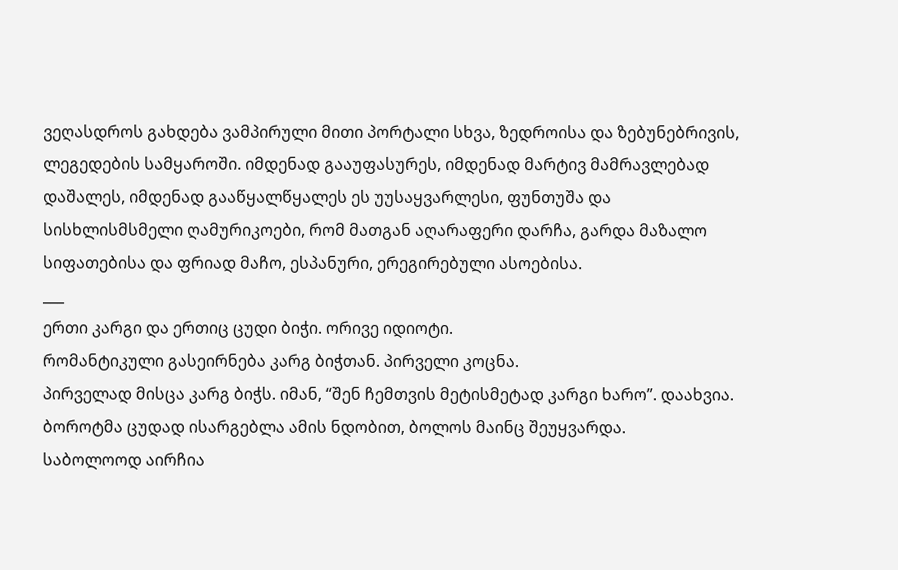ვეღასდროს გახდება ვამპირული მითი პორტალი სხვა, ზედროისა და ზებუნებრივის, ლეგედების სამყაროში. იმდენად გააუფასურეს, იმდენად მარტივ მამრავლებად დაშალეს, იმდენად გააწყალწყალეს ეს უუსაყვარლესი, ფუნთუშა და სისხლისმსმელი ღამურიკოები, რომ მათგან აღარაფერი დარჩა, გარდა მაზალო სიფათებისა და ფრიად მაჩო, ესპანური, ერეგირებული ასოებისა.
___
ერთი კარგი და ერთიც ცუდი ბიჭი. ორივე იდიოტი.
რომანტიკული გასეირნება კარგ ბიჭთან. პირველი კოცნა.
პირველად მისცა კარგ ბიჭს. იმან, “შენ ჩემთვის მეტისმეტად კარგი ხარო”. დაახვია.
ბოროტმა ცუდად ისარგებლა ამის ნდობით, ბოლოს მაინც შეუყვარდა.
საბოლოოდ აირჩია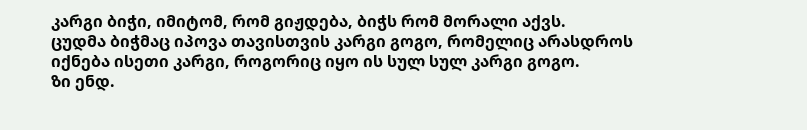კარგი ბიჭი, იმიტომ, რომ გიჟდება, ბიჭს რომ მორალი აქვს.
ცუდმა ბიჭმაც იპოვა თავისთვის კარგი გოგო, რომელიც არასდროს იქნება ისეთი კარგი, როგორიც იყო ის სულ სულ კარგი გოგო.
ზი ენდ.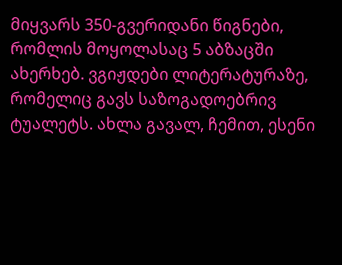მიყვარს 350-გვერიდანი წიგნები, რომლის მოყოლასაც 5 აბზაცში ახერხებ. ვგიჟდები ლიტერატურაზე, რომელიც გავს საზოგადოებრივ ტუალეტს. ახლა გავალ, ჩემით, ესენი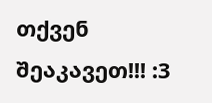თქვენ შეაკავეთ!!! :3